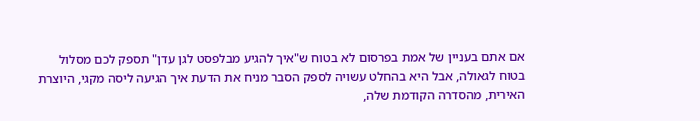אם אתם בעניין של אמת בפרסום לא בטוח ש"איך להגיע מבלפסט לגן עדן" תספק לכם מסלול בטוח לגאולה, אבל היא בהחלט עשויה לספק הסבר מניח את הדעת איך הגיעה ליסה מקגי, היוצרת האירית, מהסדרה הקודמת שלה,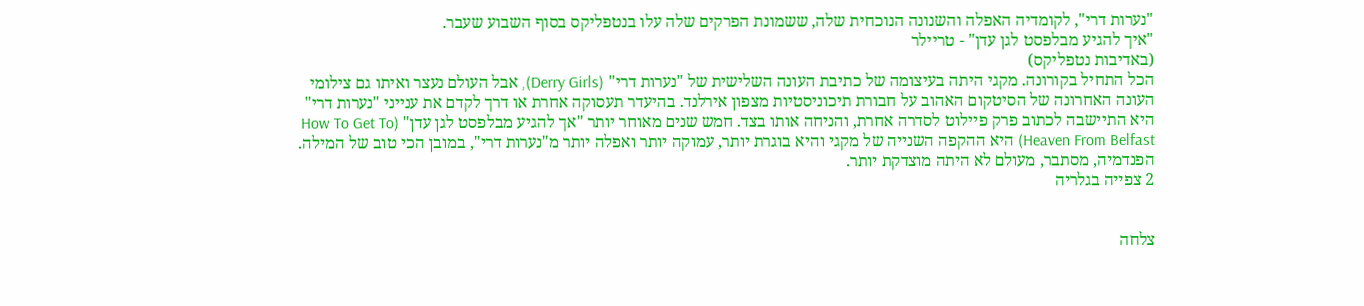"נערות דרי", לקומדיה האפלה והשנונה הנוכחית שלה, ששמונת הפרקים שלה עלו בנטפליקס בסוף השבוע שעבר.
"איך להגיע מבלפסט לגן עדן" - טריילר
(באדיבות נטפליקס)
הכל התחיל בקורונה. מקגי היתה בעיצומה של כתיבת העונה השלישית של "נערות דרי" (Derry Girls), אבל העולם נעצר ואיתו גם צילומי העונה האחרונה של הסיטקום האהוב על חבורת תיכוניסטיות מצפון אירלנד. בהיעדר תעסוקה אחרת או דרך לקדם את ענייני "נערות דרי" היא התיישבה לכתוב פרק פיילוט לסדרה אחרת, והניחה אותו בצד. חמש שנים מאוחר יותר "אך להגיע מבלפסט לגן עדן" (How To Get To Heaven From Belfast) היא ההקפה השנייה של מקגי והיא בוגרת יותר, עמוקה יותר ואפלה יותר מ"נערות דרי", במובן הכי טוב של המילה. הפנדמיה, מסתבר, מעולם לא היתה מוצדקת יותר.
2 צפייה בגלריה


צלחה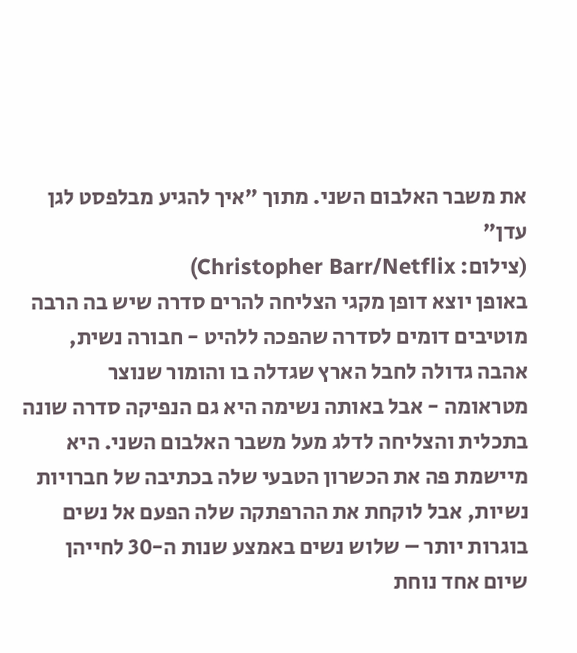את משבר האלבום השני. מתוך "איך להגיע מבלפסט לגן עדן"
(צילום: Christopher Barr/Netflix)
באופן יוצא דופן מקגי הצליחה להרים סדרה שיש בה הרבה מוטיבים דומים לסדרה שהפכה ללהיט - חבורה נשית, אהבה גדולה לחבל הארץ שגדלה בו והומור שנוצר מטראומה - אבל באותה נשימה היא גם הנפיקה סדרה שונה בתכלית והצליחה לדלג מעל משבר האלבום השני. היא מיישמת פה את הכשרון הטבעי שלה בכתיבה של חברויות נשיות, אבל לוקחת את ההרפתקה שלה הפעם אל נשים בוגרות יותר – שלוש נשים באמצע שנות ה-30 לחייהן שיום אחד נוחת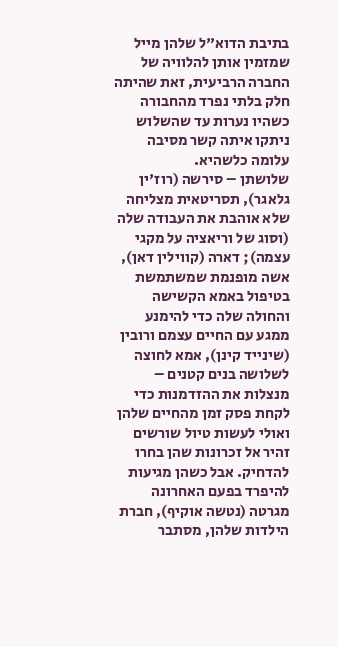בתיבת הדוא"ל שלהן מייל שמזמין אותן להלוויה של החברה הרביעית, זאת שהיתה חלק בלתי נפרד מהחבורה כשהיו נערות עד שהשלוש ניתקו איתה קשר מסיבה עלומה כלשהיא.
שלושתן – סירשה (רוז'ין גלאגר), תסריטאית מצליחה שלא אוהבת את העבודה שלה (וסוג של וריאציה על מקגי עצמה); דארה (קווילין דאן), אשה מופנמת שמשתמשת בטיפול באמא הקשישה והחולה שלה כדי להימנע ממגע עם החיים עצמם ורובין (שינייד קינן), אמא לחוצה לשלושה בנים קטנים – מנצלות את ההזדמנות כדי לקחת פסק זמן מהחיים שלהן ואולי לעשות טיול שורשים זהיר אל זכרונות שהן בחרו להדחיק. אבל כשהן מגיעות להיפרד בפעם האחרונה מגרטה (נטשה אוקיף), חברת הילדות שלהן, מסתבר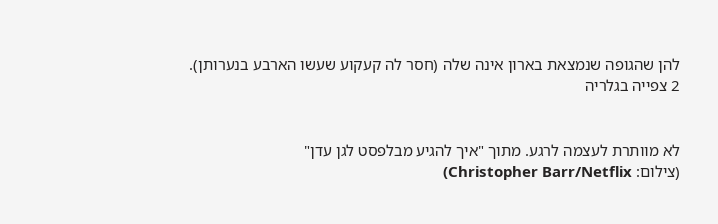להן שהגופה שנמצאת בארון אינה שלה (חסר לה קעקוע שעשו הארבע בנערותן).
2 צפייה בגלריה


לא מוותרת לעצמה לרגע. מתוך "איך להגיע מבלפסט לגן עדן"
(צילום: Christopher Barr/Netflix)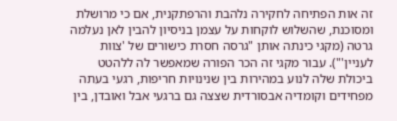זה אות הפתיחה לחקירה נלהבת והרפתקנית, אם כי מרושלת ומסוכנת, שהשלוש לוקחות על עצמן בניסיון להבין לאן נעלמה גרטה (מקגי כינתה אותן "גרסה חסרת כישורים של 'צוות לעניין'"). עבור מקגי זה הכר הפורה שמאפשר לה ללהטט ביכולת שלה לנוע במהירות בין שנינויות חריפות, רגעי בעתה מפחידים וקומדיה אבסורדית שצצה גם ברגעי אבל ואובדן, בין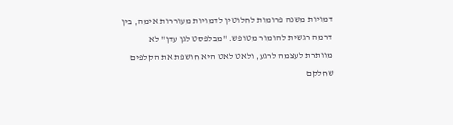דמויות משנה פרומות לחלוטין לדמויות מעוררות אימה, בין דרמה רגשית להומור מטופש. "מבלפסט לגן עדן" לא מוותרת לעצמה לרגע, ולאט לאט היא חושפת את הקלפים שחלקם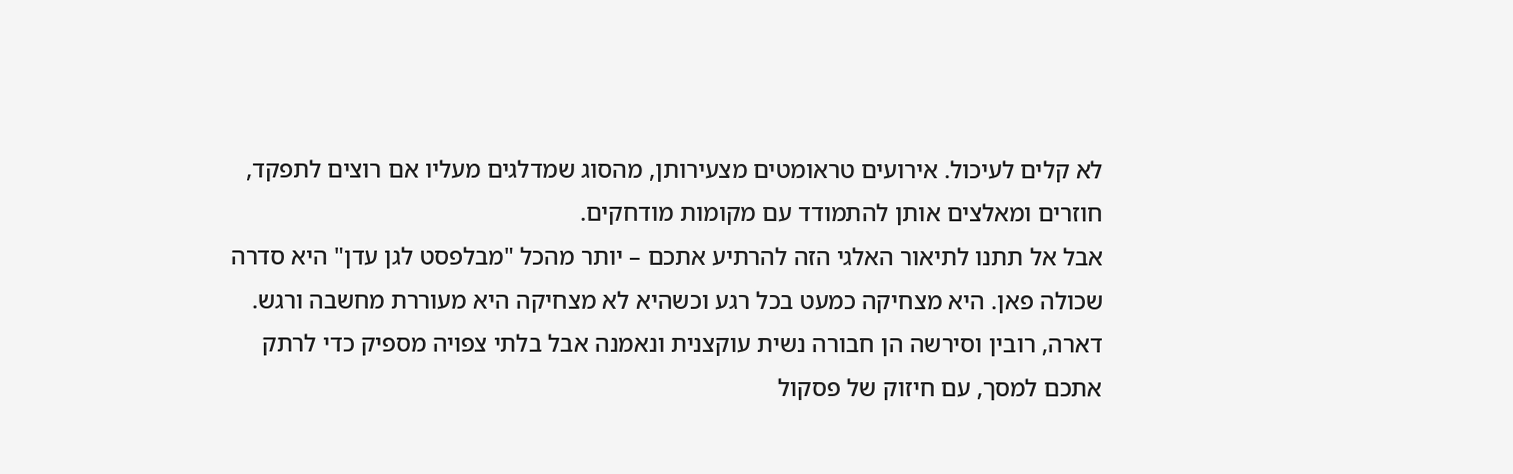לא קלים לעיכול. אירועים טראומטים מצעירותן, מהסוג שמדלגים מעליו אם רוצים לתפקד, חוזרים ומאלצים אותן להתמודד עם מקומות מודחקים.
אבל אל תתנו לתיאור האלגי הזה להרתיע אתכם – יותר מהכל "מבלפסט לגן עדן" היא סדרה שכולה פאן. היא מצחיקה כמעט בכל רגע וכשהיא לא מצחיקה היא מעוררת מחשבה ורגש. דארה, רובין וסירשה הן חבורה נשית עוקצנית ונאמנה אבל בלתי צפויה מספיק כדי לרתק אתכם למסך, עם חיזוק של פסקול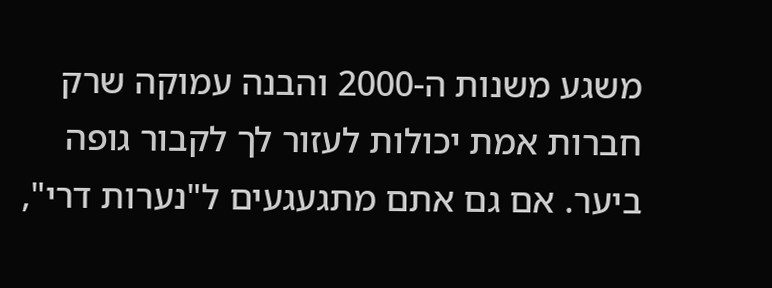משגע משנות ה-2000 והבנה עמוקה שרק חברות אמת יכולות לעזור לך לקבור גופה ביער. אם גם אתם מתגעגעים ל"נערות דרי",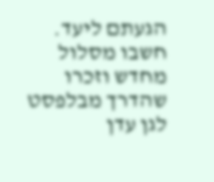הגעתם ליעד. חשבו מסלול מחדש וזכרו שהדרך מבלפסט לגן עדן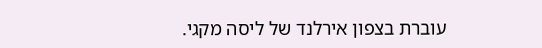עוברת בצפון אירלנד של ליסה מקגי.